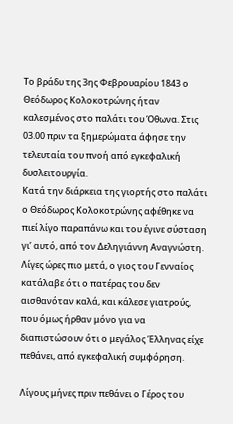Το βράδυ της 3ης Φεβρουαρίου 1843 ο Θεόδωρος Κολοκοτρώνης ήταν καλεσμένος στο παλάτι του Όθωνα. Στις 03.00 πριν τα ξημερώματα άφησε την τελευταία του πνοή από εγκεφαλική δυσλειτουργία.
Κατά την διάρκεια της γιορτής στο παλάτι ο Θεόδωρος Κολοκοτρώνης αφέθηκε να πιεί λίγο παραπάνω και του έγινε σύσταση γι’ αυτό, από τον Δεληγιάννη Αναγνώστη. Λίγες ώρες πιο μετά, ο γιος του Γενναίος κατάλαβε ότι ο πατέρας του δεν αισθανόταν καλά, και κάλεσε γιατρούς, που όμως ήρθαν μόνο για να διαπιστώσουν ότι ο μεγάλος Έλληνας είχε πεθάνει, από εγκεφαλική συμφόρηση.

Λίγους μήνες πριν πεθάνει ο Γέρος του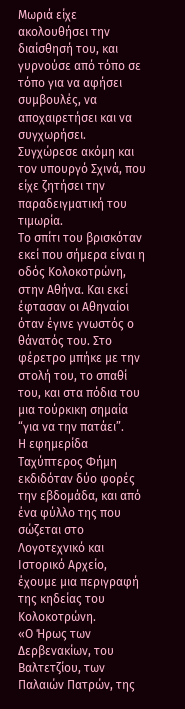Μωριά είχε ακολουθήσει την διαίσθησή του, και γυρνούσε από τόπο σε τόπο για να αφήσει συμβουλές, να αποχαιρετήσει και να συγχωρήσει. Συγχώρεσε ακόμη και τον υπουργό Σχινά, που είχε ζητήσει την παραδειγματική του τιμωρία.
Το σπίτι του βρισκόταν εκεί που σήμερα είναι η οδός Κολοκοτρώνη, στην Αθήνα. Και εκεί έφτασαν οι Αθηναίοι όταν έγινε γνωστός ο θάνατός του. Στο φέρετρο μπήκε με την στολή του, το σπαθί του, και στα πόδια του μια τούρκικη σημαία “για να την πατάει”.
Η εφημερίδα Ταχύπτερος Φήμη εκδιδόταν δύο φορές την εβδομάδα, και από ένα φύλλο της που σώζεται στο Λογοτεχνικό και Ιστορικό Αρχείο, έχουμε μια περιγραφή της κηδείας του Κολοκοτρώνη.
«Ο Ήρως των Δερβενακίων, του Βαλτετζίου, των Παλαιών Πατρών, της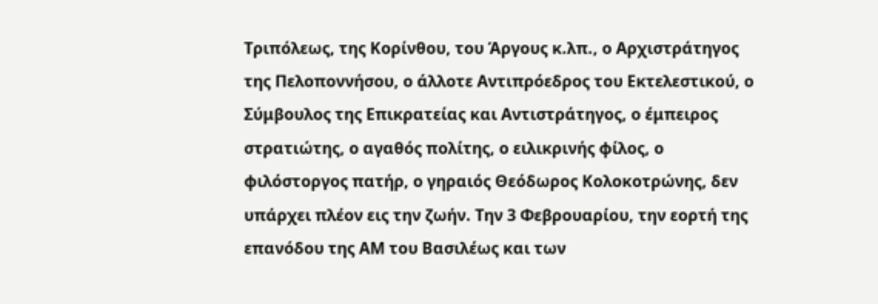Τριπόλεως, της Κορίνθου, του Άργους κ.λπ., ο Αρχιστράτηγος της Πελοποννήσου, ο άλλοτε Αντιπρόεδρος του Εκτελεστικού, ο Σύμβουλος της Επικρατείας και Αντιστράτηγος, ο έμπειρος στρατιώτης, ο αγαθός πολίτης, ο ειλικρινής φίλος, ο φιλόστοργος πατήρ, ο γηραιός Θεόδωρος Κολοκοτρώνης, δεν υπάρχει πλέον εις την ζωήν. Την 3 Φεβρουαρίου, την εορτή της επανόδου της ΑΜ του Βασιλέως και των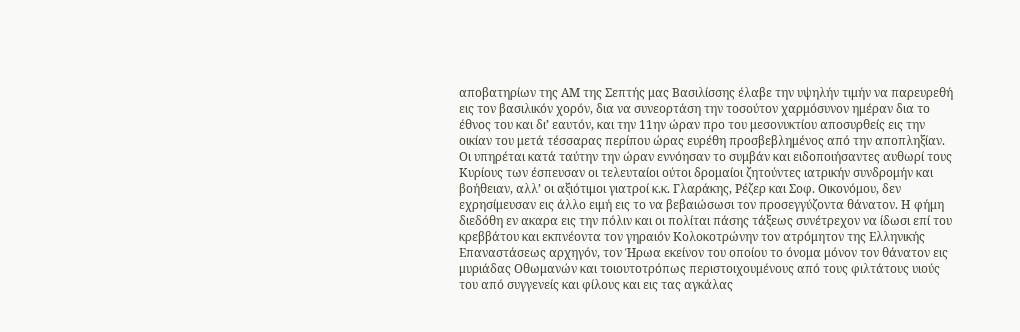αποβατηρίων της ΑΜ της Σεπτής μας Βασιλίσσης έλαβε την υψηλήν τιμήν να παρευρεθή εις τον βασιλικόν χορόν, δια να συνεορτάση την τοσούτον χαρμόσυνον ημέραν δια το έθνος του και δι’ εαυτόν, και την 11ην ώραν προ του μεσονυκτίου αποσυρθείς εις την οικίαν του μετά τέσσαρας περίπου ώρας ευρέθη προσβεβλημένος από την αποπληξίαν. Οι υπηρέται κατά ταύτην την ώραν εννόησαν το συμβάν και ειδοποιήσαντες αυθωρί τους Κυρίους των έσπευσαν οι τελευταίοι ούτοι δρομαίοι ζητούντες ιατρικήν συνδρομήν και βοήθειαν, αλλ’ οι αξιότιμοι γιατροί κ.κ. Γλαράκης, Ρέζερ και Σοφ. Οικονόμου, δεν εχρησίμευσαν εις άλλο ειμή εις το να βεβαιώσωσι τον προσεγγύζοντα θάνατον. Η φήμη διεδόθη εν ακαρα εις την πόλιν και οι πολίται πάσης τάξεως συνέτρεχον να ίδωσι επί του κρεββάτου και εκπνέοντα τον γηραιόν Κολοκοτρώνην τον ατρόμητον της Ελληνικής Επαναστάσεως αρχηγόν, τον Ήρωα εκείνον του οποίου το όνομα μόνον τον θάνατον εις μυριάδας Οθωμανών και τοιουτοτρόπως περιστοιχουμένους από τους φιλτάτους υιούς του από συγγενείς και φίλους και εις τας αγκάλας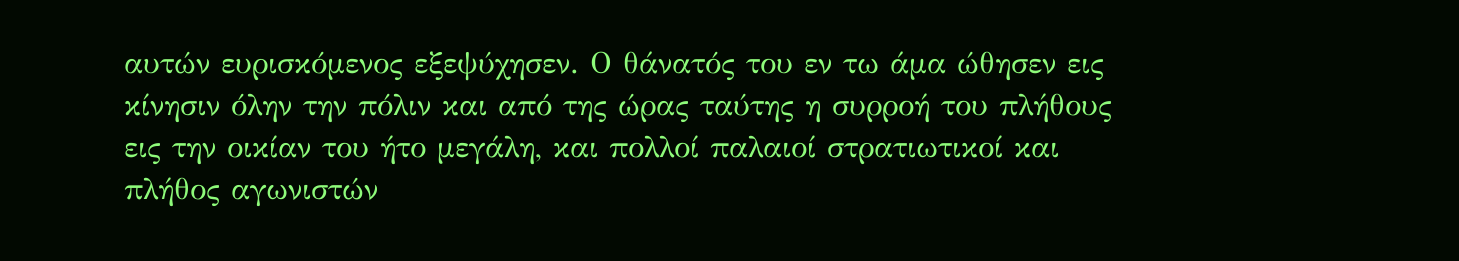αυτών ευρισκόμενος εξεψύχησεν. Ο θάνατός του εν τω άμα ώθησεν εις κίνησιν όλην την πόλιν και από της ώρας ταύτης η συρροή του πλήθους εις την οικίαν του ήτο μεγάλη, και πολλοί παλαιοί στρατιωτικοί και πλήθος αγωνιστών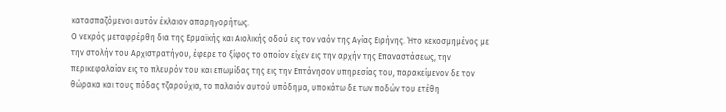κατασπαζόμενοι αυτόν έκλαιον απαρηγορήτως.
Ο νεκρός μεταφρέρθη δια της Ερμαϊκής και Αιολικής οδού εις τον ναόν της Αγίας Ειρήνης. Ήτο κεκοσμημένος με την στολήν του Αρχιστρατήγου, έφερε το ξίφος το οποίον είχεν εις την αρχήν της Επαναστάσεως, την περικεφαλαίαν εις το πλευρόν του και επωμίδας της εις την Επτάνησον υπηρεσίας του, παρακείμενον δε τον θώρακα και τους πόδας τζαρούχια, το παλαιόν αυτού υπόδημα, υποκάτω δε των ποδών του ετέθη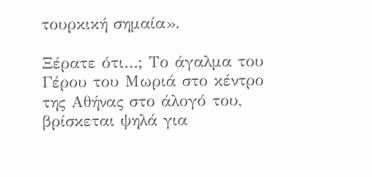τουρκική σημαία».

Ξέρατε ότι…; Το άγαλμα του Γέρου του Μωριά στο κέντρο της Αθήνας στο άλογό του, βρίσκεται ψηλά για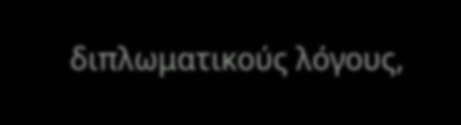διπλωματικούς λόγους,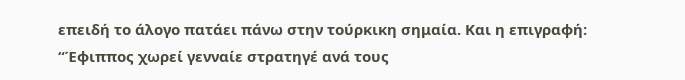επειδή το άλογο πατάει πάνω στην τούρκικη σημαία. Και η επιγραφή: “Έφιππος χωρεί γενναίε στρατηγέ ανά τους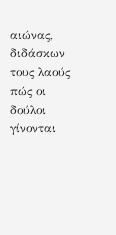αιώνας, διδάσκων τους λαούς πώς οι δούλοι γίνονται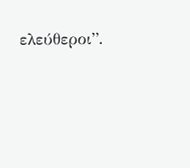ελεύθεροι”.